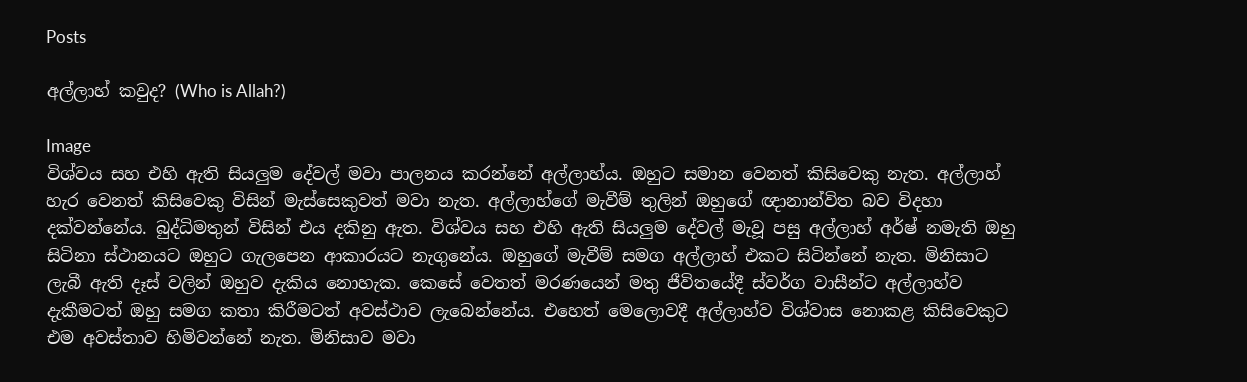Posts

අල්ලාහ් කවුද? (Who is Allah?)

Image
විශ්වය සහ එහි ඇති සියලුම දේවල් මවා පාලනය කරන්නේ අල්ලාහ්ය. ඔහුට සමාන වෙනත් කිසිවෙකු නැත. අල්ලාහ් හැර වෙනත් කිසිවෙකු විසින් මැස්සෙකුවත් මවා නැත. අල්ලාහ්ගේ මැවීම් තුලින් ඔහුගේ ඥානාන්විත බව විදහා දක්වන්නේය. බුද්ධිමතුන් විසින් එය දකිනු ඇත. විශ්වය සහ එහි ඇති සියලුම දේවල් මැවූ පසු අල්ලාහ් අර්ෂ් නමැති ඔහු සිටිනා ස්ථානයට ඔහුට ගැලපෙන ආකාරයට නැගුනේය. ඔහුගේ මැවීම් සමග අල්ලාහ් එකට සිටින්නේ නැත. මිනිසාට ලැබී ඇති දෑස් වලින් ඔහුව දැකිය නොහැක. කෙසේ වෙතත් මරණයෙන් මතු ජීවිතයේදී ස්වර්ග වාසීන්ට අල්ලාහ්ව දැකීමටත් ඔහු සමග කතා කිරීමටත් අවස්ථාව ලැබෙන්නේය. එහෙත් මෙලොවදී අල්ලාහ්ව විශ්වාස නොකළ කිසිවෙකුට එම අවස්තාව හිමිවන්නේ නැත. මිනිසාව මවා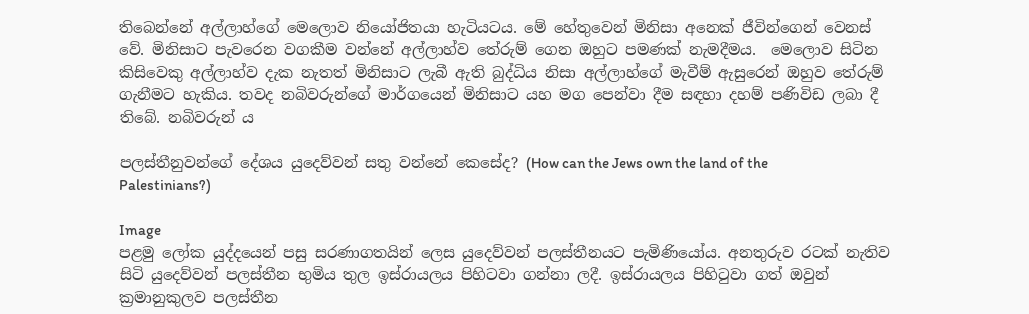තිබෙන්නේ අල්ලාහ්ගේ මෙලොව නියෝජිතයා හැටියටය. මේ හේතුවෙන් මිනිසා අනෙක් ජීවින්ගෙන් වෙනස් වේ. මිනිසාට පැවරෙන වගකීම වන්නේ අල්ලාහ්ව තේරුම් ගෙන ඔහුට පමණක් නැමදීමය.  මෙලොව සිටින කිසිවෙකු අල්ලාහ්ව දැක නැතත් මිනිසාට ලැබී ඇති බුද්ධිය නිසා අල්ලාහ්ගේ මැවීම් ඇසුරෙන් ඔහුව තේරුම් ගැනීමට හැකිය. තවද නබිවරුන්ගේ මාර්ගයෙන් මිනිසාට යහ මග පෙන්වා දීම සඳහා දහම් පණිවිඩ ලබා දී තිබේ. නබිවරුන් ය

පලස්තීනුවන්ගේ දේශය යුදෙව්වන් සතු වන්නේ කෙසේද? (How can the Jews own the land of the Palestinians?)

Image
පළමු ලෝක යුද්දයෙන් පසු සරණාගතයින් ලෙස යුදෙව්වන් පලස්තීනයට පැමිණියෝය. අනතුරුව රටක් නැතිව සිටි යුදෙව්වන් පලස්තීන භුමිය තුල ඉස්රායලය පිහිටවා ගන්නා ලදී. ඉස්රායලය පිහිටුවා ගත් ඔවුන් ක්‍රමානුකුලව පලස්තීන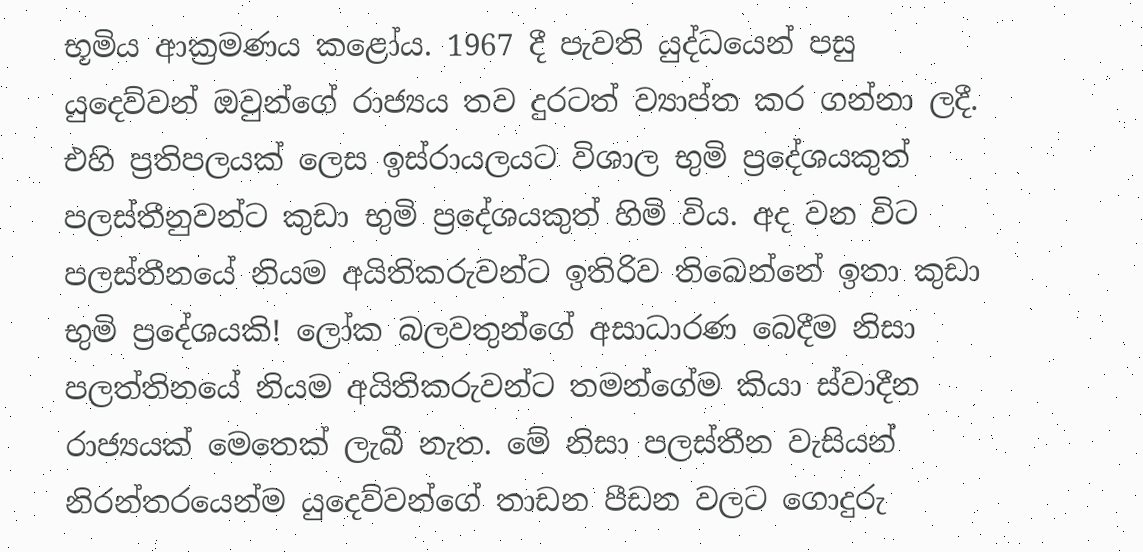භූමිය ආක්‍රමණය කළෝය. 1967 දී පැවති යුද්ධයෙන් පසු යුදෙව්වන් ඔවුන්ගේ රාජ්‍යය තව දුරටත් ව්‍යාප්ත කර ගන්නා ලදී. එහි ප්‍රතිපලයක් ලෙස ඉස්රායලයට විශාල භුමි ප්‍රදේශයකුත් පලස්තීනුවන්ට කුඩා භුමි ප්‍රදේශයකුත් හිමි විය. අද වන විට පලස්තීනයේ නියම අයිතිකරුවන්ට ඉතිරිව තිබෙන්නේ ඉතා කුඩා භුමි ප්‍රදේශයකි! ලෝක බලවතුන්ගේ අසාධාරණ බෙදීම නිසා පලත්තිනයේ නියම අයිතිකරුවන්ට තමන්ගේම කියා ස්වාදීන රාජ්‍යයක් මෙතෙක් ලැබී නැත. මේ නිසා පලස්තීන වැසියන් නිරන්තරයෙන්ම යුදෙව්වන්ගේ තාඩන පීඩන වලට ගොදුරු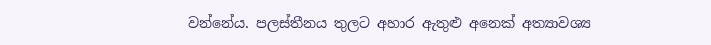වන්නේය. පලස්තීනය තුලට අහාර ඇතුළු අනෙක් අත්‍යාවශ්‍ය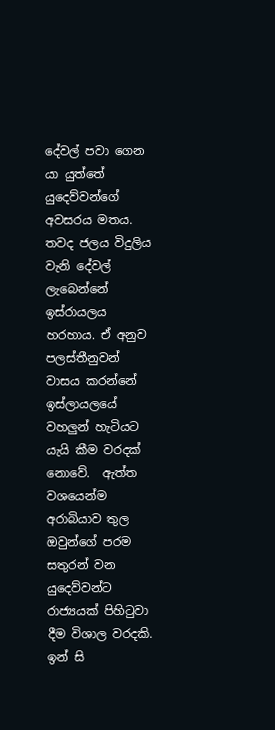දේවල් පවා ගෙන යා යුත්තේ යුදෙව්වන්ගේ අවසරය මතය. තවද ජලය විදුලිය වැනි දේවල් ලැබෙන්නේ ඉස්රායලය හරහාය. ඒ අනුව පලස්තීනුවන් වාසය කරන්නේ ඉස්ලායලයේ වහලුන් හැටියට යැයි කීම වරදක් නොවේ.  ඇත්ත වශයෙන්ම අරාබියාව තුල ඔවුන්ගේ පරම සතුරන් වන යුදෙව්වන්ට රාජ්‍යයක් පිහිටුවා දීම විශාල වරදකි. ඉන් සි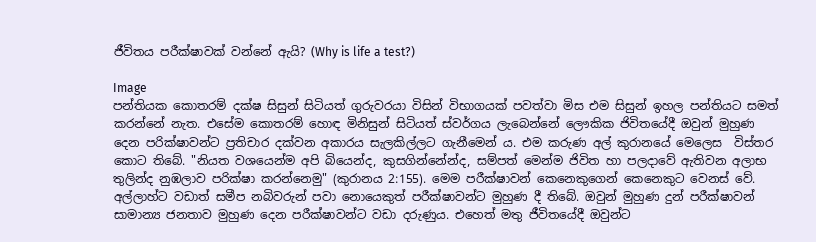ජීවිතය පරීක්ෂාවක් වන්නේ ඇයි? (Why is life a test?)

Image
පන්තියක කොතරම් දක්ෂ සිසුන් සිටියත් ගුරුවරයා විසින් විභාගයක් පවත්වා මිස එම සිසුන් ඉහල පන්තියට සමත් කරන්නේ නැත. එසේම කොතරම් හොඳ මිනිසුන් සිටියත් ස්වර්ගය ලැබෙන්නේ ලෞකික ජිවිතයේදී ඔවුන් මුහුණ දෙන පරික්ෂාවන්ට ප්‍රතිචාර දක්වන අකාරය සැලකිල්ලට ගැනීමෙන් ය. එම කරුණ අල් කුරානයේ මෙලෙස  විස්තර කොට තිබේ. "නියත වශයෙන්ම අපි බියෙන්ද, කුසගින්නේන්ද, සම්පත් මෙන්ම ජිවිත හා පලදාවේ ඇතිවන අලාභ තුලින්ද නුඹලාව පරික්ෂා කරන්නෙමු" (කුරානය 2:155). මෙම පරීක්ෂාවන් කෙනෙකුගෙන් කෙනෙකුට වෙනස් වේ. අල්ලාහ්ට වඩාත් සමීප නබිවරුන් පවා නොයෙකුත් පරීක්ෂාවන්ට මුහුණ දී තිබේ. ඔවුන් මුහුණ දුන් පරීක්ෂාවන් සාමාන්‍ය ජනතාව මුහුණ දෙන පරීක්ෂාවන්ට වඩා දරුණුය. එහෙත් මතු ජීවිතයේදී ඔවුන්ට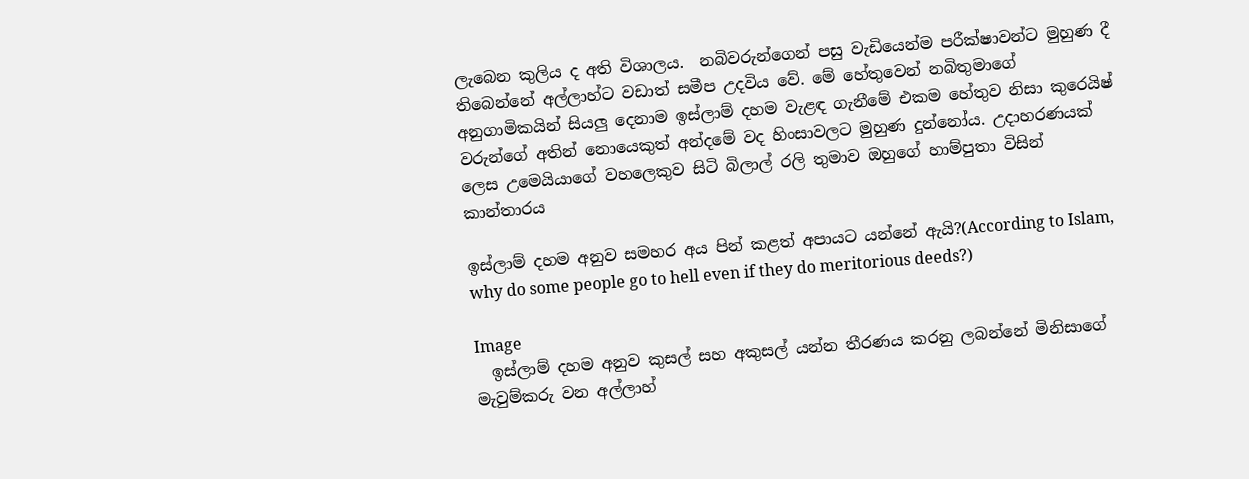ලැබෙන කුලිය ද අති විශාලය.  නබිවරුන්ගෙන් පසු වැඩියෙන්ම පරීක්ෂාවන්ට මුහුණ දී තිබෙන්නේ අල්ලාහ්ට වඩාත් සමීප උදවිය වේ. මේ හේතුවෙන් නබිතුමාගේ අනුගාමිකයින් සියලු දෙනාම ඉස්ලාම් දහම වැළඳ ගැනීමේ එකම හේතුව නිසා කුරෙයිෂ් වරුන්ගේ අතින් නොයෙකුත් අන්දමේ වද හිංසාවලට මුහුණ දුන්නෝය. උදාහරණයක් ලෙස උමෙයියාගේ වහලෙකුව සිටි බිලාල් රලි තුමාව ඔහුගේ හාම්පුතා විසින් කාන්තාරය

ඉස්ලාම් දහම අනුව සමහර අය පින් කළත් අපායට යන්නේ ඇයි?(According to Islam, why do some people go to hell even if they do meritorious deeds?)

Image
  ඉස්ලාම් දහම අනුව කුසල් සහ අකුසල් යන්න තීරණය කරනු ලබන්නේ මිනිසාගේ මැවුම්කරු වන අල්ලාහ්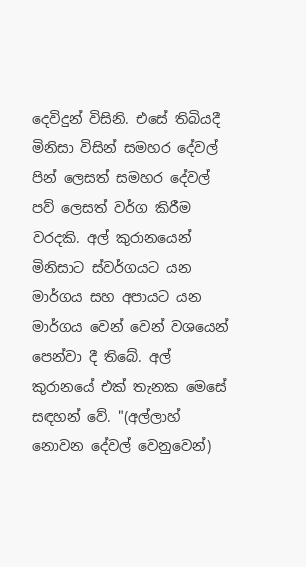දෙවිදුන් විසිනි. එසේ තිබියදී මිනිසා විසින් සමහර දේවල් පින් ලෙසත් සමහර දේවල් පව් ලෙසත් වර්ග කිරීම වරදකි. අල් කුරානයෙන් මිනිසාට ස්වර්ගයට යන මාර්ගය සහ අපායට යන මාර්ගය වෙන් වෙන් වශයෙන් පෙන්වා දී තිබේ. අල් කුරානයේ එක් තැනක මෙසේ සඳහන් වේ. "(අල්ලාහ් නොවන දේවල් වෙනුවෙන්)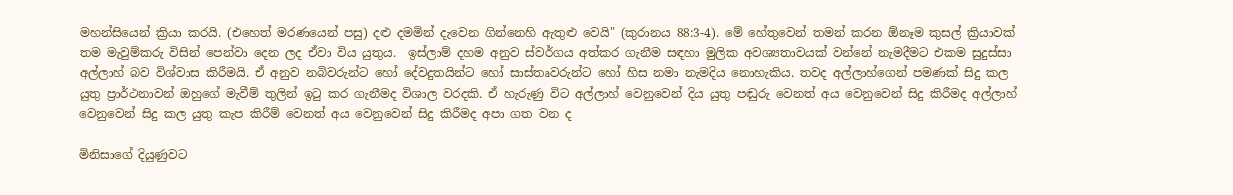මහන්සියෙන් ක්‍රියා කරයි. (එහෙත් මරණයෙන් පසු) දළු දමමින් දැවෙන ගින්නෙහි ඇතුළු වෙයි" (කුරානය 88:3-4). මේ හේතුවෙන් තමන් කරන ඕනෑම කුසල් ක්‍රියාවක් තම මැවුම්කරු විසින් පෙන්වා දෙන ලද ඒවා විය යුතුය.  ඉස්ලාම් දහම අනුව ස්වර්ගය අත්කර ගැනීම සඳහා මුලික අවශ්‍යතාවයක් වන්නේ නැමදීමට එකම සුදුස්සා අල්ලාහ් බව විශ්වාස කිරීමයි. ඒ අනුව නබිවරුන්ට හෝ දේවදුතයින්ට හෝ සාස්තෘවරුන්ට හෝ හිස නමා නැමදිය නොහැකිය. තවද අල්ලාහ්ගෙන් පමණක් සිදු කල යුතු ප්‍රාර්ථනාවන් ඔහුගේ මැවීම් තුලින් ඉටු කර ගැනීමද විශාල වරදකි. ඒ හැරුණු විට අල්ලාහ් වෙනුවෙන් දිය යුතු පඬුරු වෙනත් අය වෙනුවෙන් සිදු කිරීමද අල්ලාහ් වෙනුවෙන් සිදු කල යුතු කැප කිරීම් වෙනත් අය වෙනුවෙන් සිදු කිරීමද අපා ගත වන ද

මිනිසාගේ දියුණුවට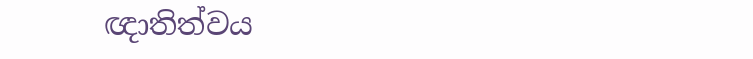ඥාතිත්වය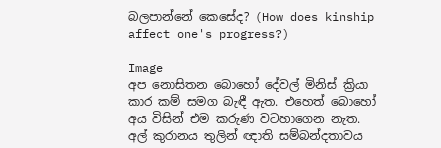බලපාන්නේ කෙසේද? (How does kinship affect one's progress?)

Image
අප නොසිතන බොහෝ දේවල් මිනිස් ක්‍රියා කාර කම් සමග බැඳී ඇත. එහෙත් බොහෝ අය විසින් එම කරුණ වටහාගෙන නැත. අල් කුරානය තුලින් ඥාති සම්බන්දතාවය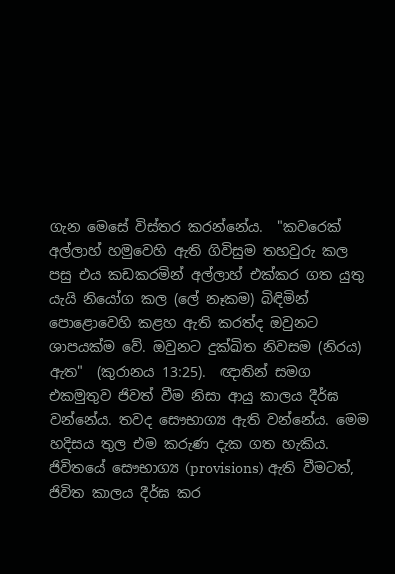ගැන මෙසේ විස්තර කරන්නේය.  "කවරෙක් අල්ලාහ් හමුවෙහි ඇති ගිවිසුම තහවුරු කල පසු එය කඩකරමින් අල්ලාහ් එක්කර ගත යුතු යැයි නියෝග කල (ලේ නෑකම) බිඳිමින් පොළොවෙහි කළහ ඇති කරත්ද ඔවුනට ශාපයක්ම වේ. ඔවුනට දුක්ඛිත නිවසම (නිරය) ඇත"  (කුරානය 13:25).  ඥාතින් සමග එකමුතුව ජිවත් වීම නිසා ආයු කාලය දීර්ඝ වන්නේය. තවද සෞභාග්‍ය ඇති වන්නේය. මෙම හදිසය තුල එම කරුණ දැක ගත හැකිය.  ජිවිතයේ සෞභාග්‍ය (provisions) ඇති වීමටත්, ජිවිත කාලය දීර්ඝ කර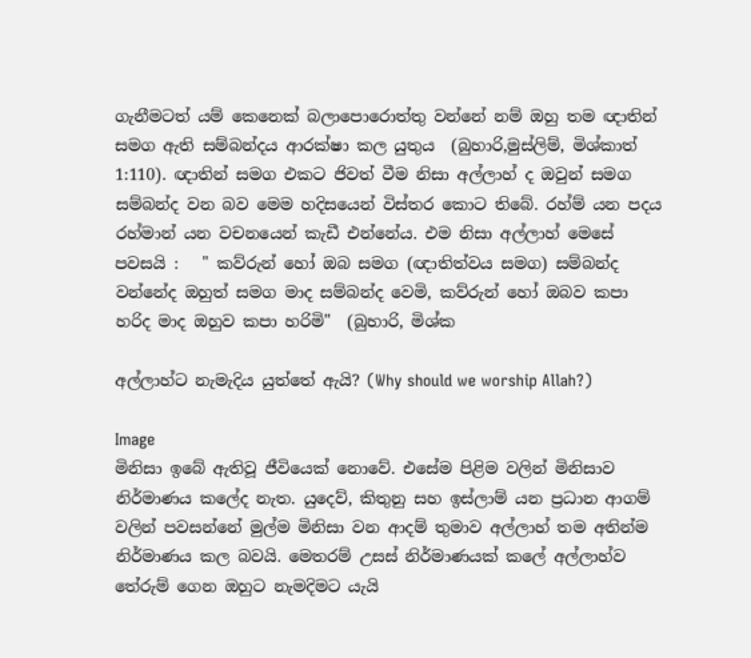ගැනීමටත් යම් කෙනෙක් බලාපොරොත්තු වන්නේ නම් ඔහු තම ඥාතින් සමග ඇති සම්බන්දය ආරක්ෂා කල යුතුය  (බුහාරි,මුස්ලිම්, මිශ්කාත් 1:110). ඥාතින් සමග එකට ජිවත් වීම නිසා අල්ලාහ් ද ඔවුන් සමග සම්බන්ද වන බව මෙම හදිසයෙන් විස්තර කොට තිබේ. රහ්ම් යන පදය රහ්මාන් යන වචනයෙන් කැඩී එන්නේය. එම නිසා අල්ලාහ් මෙසේ පවසයි :   " කව්රුන් හෝ ඔබ සමග (ඥාතිත්වය සමග) සම්බන්ද වන්නේද ඔහුත් සමග මාද සම්බන්ද වෙමි, කව්රුන් හෝ ඔබව කපා හරිද මාද ඔහුව කපා හරිමි"  (බුහාරි, මිශ්ක

අල්ලාහ්ට නැමැදිය යුත්තේ ඇයි? (Why should we worship Allah?)

Image
මිනිසා ඉබේ ඇතිවූ ජීවියෙක් නොවේ. එසේම පිළිම වලින් මිනිසාව නිර්මාණය කලේද නැත. යුදෙව්, කිතුනු සහ ඉස්ලාම් යන ප්‍රධාන ආගම් වලින් පවසන්නේ මුල්ම මිනිසා වන ආදම් තුමාව අල්ලාහ් තම අතින්ම නිර්මාණය කල බවයි. මෙතරම් උසස් නිර්මාණයක් කලේ අල්ලාහ්ව තේරුම් ගෙන ඔහුට නැමදිමට යැයි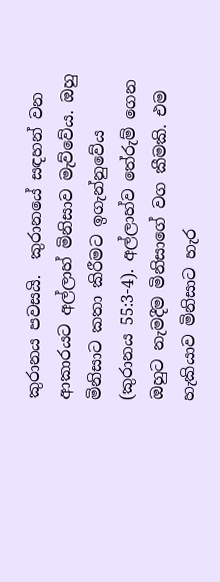කුරානය පවසයි.  කුරානයේ සඳහන් වන ආකාරයට අල්ලාහ් මිනිසාව මැව්වේය. ඔහු මිනිසාට කතා කිරීමට ඉගැන්නුවේය (කුරානය 55:3-4). අල්ලාහ්ව තේරුම් ගෙන ඔහුට නැමදීම මිනිසාගේ වග කීමකි. එම හැකියාව මිනිසාට හැර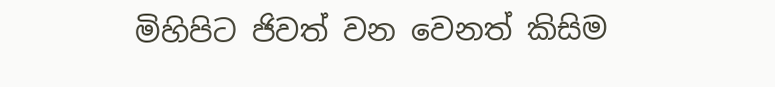මිහිපිට ජිවත් වන වෙනත් කිසිම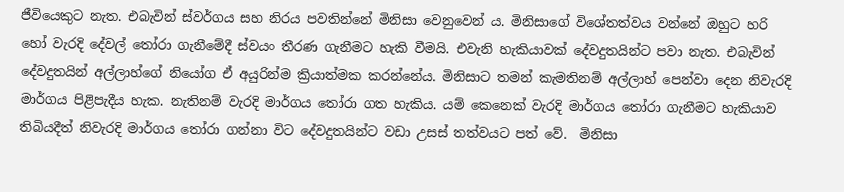ජීවියෙකුට නැත. එබැවින් ස්වර්ගය සහ නිරය පවතින්නේ මිනිසා වෙනුවෙන් ය. මිනිසාගේ විශේතත්වය වන්නේ ඔහුට හරි හෝ වැරදි දේවල් තෝරා ගැනීමේදී ස්වයං තීරණ ගැනීමට හැකි වීමයි. එවැනි හැකියාවක් දේවදුතයින්ට පවා නැත. එබැවින් දේවදුතයින් අල්ලාහ්ගේ නියෝග ඒ අයුරින්ම ක්‍රියාත්මක කරන්නේය. මිනිසාට තමන් කැමතිනම් අල්ලාහ් පෙන්වා දෙන නිවැරදි මාර්ගය පිළිපැදීය හැක. නැතිනම් වැරදි මාර්ගය තෝරා ගත හැකිය. යම් කෙනෙක් වැරදි මාර්ගය තෝරා ගැනීමට හැකියාව තිබියදීත් නිවැරදි මාර්ගය තෝරා ගන්නා විට දේවදුතයින්ට වඩා උසස් තත්වයට පත් වේ.  මිනිසා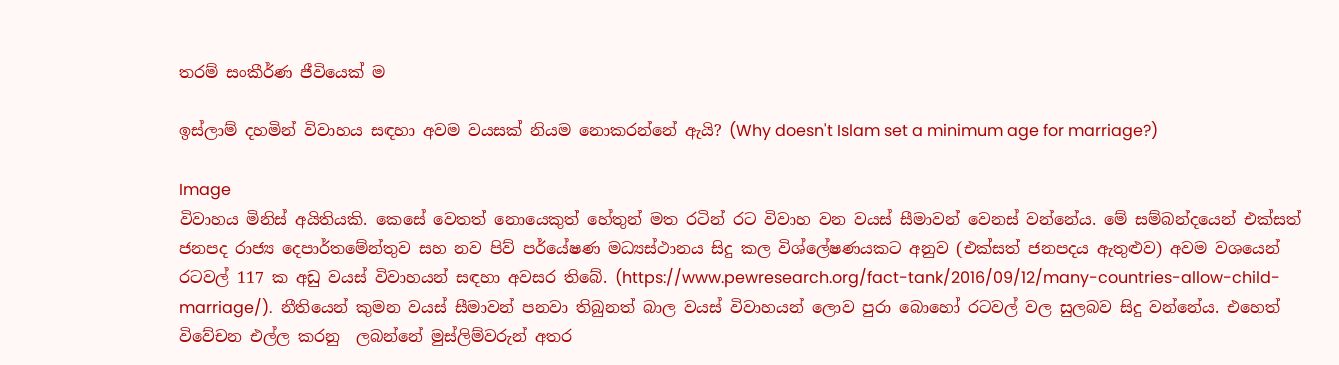තරම් සංකීර්ණ ජීවියෙක් ම

ඉස්ලාම් දහමින් විවාහය සඳහා අවම වයසක් නියම නොකරන්නේ ඇයි? (Why doesn't Islam set a minimum age for marriage?)

Image
විවාහය මිනිස් අයිතියකි. කෙසේ වෙතත් නොයෙකුත් හේතුන් මත රටින් රට විවාහ වන වයස් සීමාවන් වෙනස් වන්නේය. මේ සම්බන්දයෙන් එක්සත් ජනපද රාජ්‍ය දෙපාර්තමේන්තුව සහ නව පිව් පර්යේෂණ මධ්‍යස්ථානය සිදු කල විශ්ලේෂණයකට අනුව (එක්සත් ජනපදය ඇතුළුව) අවම වශයෙන් රටවල් 117 ක අඩු වයස් විවාහයන් සඳහා අවසර තිබේ. (https://www.pewresearch.org/fact-tank/2016/09/12/many-countries-allow-child-marriage/).  නීතියෙන් කුමන වයස් සීමාවන් පනවා තිබුනත් බාල වයස් විවාහයන් ලොව පුරා බොහෝ රටවල් වල සුලබව සිදු වන්නේය. එහෙත් විවේචන එල්ල කරනු  ලබන්නේ මුස්ලිම්වරුන් අතර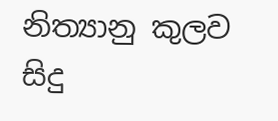නිත්‍යානු කුලව සිදු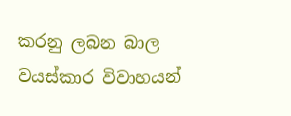කරනු ලබන බාල වයස්කාර විවාහයන්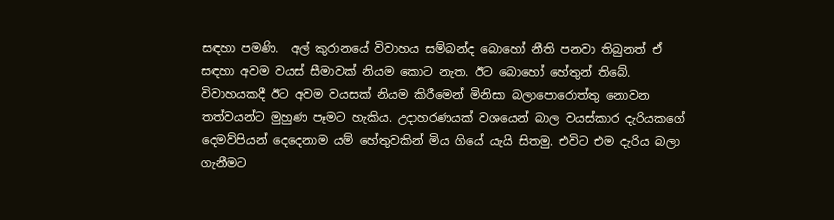සඳහා පමණි.  අල් කුරානයේ විවාහය සම්බන්ද බොහෝ නීති පනවා තිබුනත් ඒ සඳහා අවම වයස් සීමාවක් නියම කොට නැත. ඊට බොහෝ හේතුන් තිබේ. විවාහයකදී ඊට අවම වයසක් නියම කිරීමෙන් මිනිසා බලාපොරොත්තු නොවන තත්වයන්ට මුහුණ පෑමට හැකිය. උදාහරණයක් වශයෙන් බාල වයස්කාර දැරියකගේ දෙමව්පියන් දෙදෙනාම යම් හේතුවකින් මිය ගියේ යැයි සිතමු. එවිට එම දැරිය බලා ගැනීමට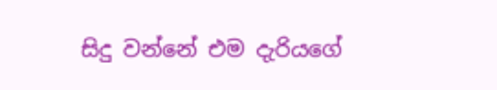සිදු වන්නේ එම දැරියගේ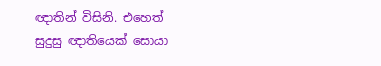ඥාතින් විසිනි. එහෙත් සුදුසු ඥාතියෙක් සොයා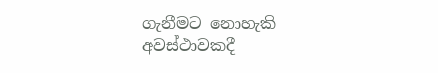ගැනීමට නොහැකි අවස්ථාවකදී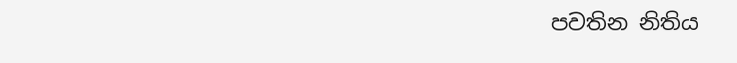පවතින නිතිය